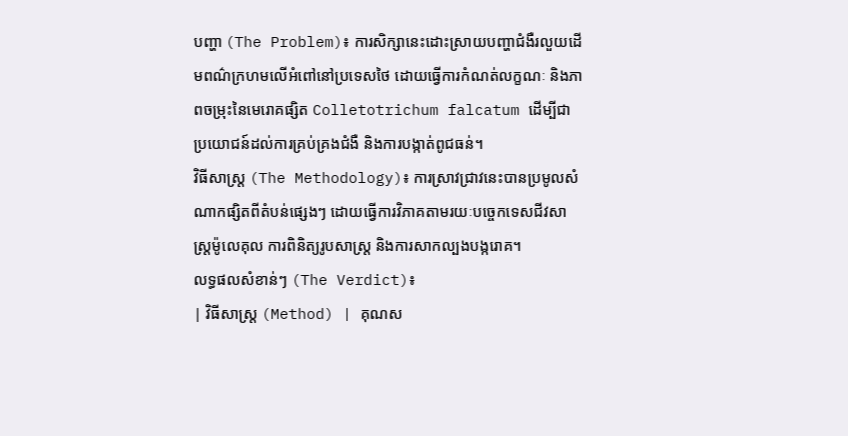បញ្ហា (The Problem)៖ ការសិក្សានេះដោះស្រាយបញ្ហាជំងឺរលួយដើមពណ៌ក្រហមលើអំពៅនៅប្រទេសថៃ ដោយធ្វើការកំណត់លក្ខណៈ និងភាពចម្រុះនៃមេរោគផ្សិត Colletotrichum falcatum ដើម្បីជាប្រយោជន៍ដល់ការគ្រប់គ្រងជំងឺ និងការបង្កាត់ពូជធន់។
វិធីសាស្ត្រ (The Methodology)៖ ការស្រាវជ្រាវនេះបានប្រមូលសំណាកផ្សិតពីតំបន់ផ្សេងៗ ដោយធ្វើការវិភាគតាមរយៈបច្ចេកទេសជីវសាស្ត្រម៉ូលេគុល ការពិនិត្យរូបសាស្ត្រ និងការសាកល្បងបង្ករោគ។
លទ្ធផលសំខាន់ៗ (The Verdict)៖
| វិធីសាស្ត្រ (Method) | គុណស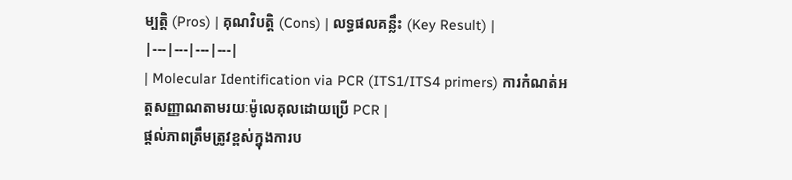ម្បត្តិ (Pros) | គុណវិបត្តិ (Cons) | លទ្ធផលគន្លឹះ (Key Result) |
|---|---|---|---|
| Molecular Identification via PCR (ITS1/ITS4 primers) ការកំណត់អត្តសញ្ញាណតាមរយៈម៉ូលេគុលដោយប្រើ PCR |
ផ្តល់ភាពត្រឹមត្រូវខ្ពស់ក្នុងការប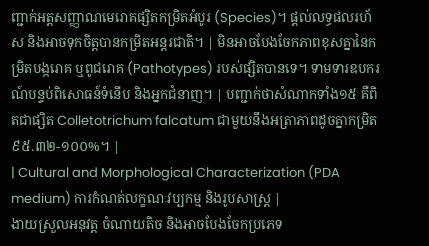ញ្ជាក់អត្តសញ្ញាណមេរោគផ្សិតកម្រិតអំបូរ (Species)។ ផ្តល់លទ្ធផលរហ័ស និងអាចទុកចិត្តបានកម្រិតអន្តរជាតិ។ | មិនអាចបែងចែកភាពខុសគ្នានៃកម្រិតបង្ករោគ ឬពូជរោគ (Pathotypes) របស់ផ្សិតបានទេ។ ទាមទារឧបករណ៍បន្ទប់ពិសោធន៍ទំនើប និងអ្នកជំនាញ។ | បញ្ជាក់ថាសំណាកទាំង១៥ គឺពិតជាផ្សិត Colletotrichum falcatum ជាមួយនឹងអត្រាភាពដូចគ្នាកម្រិត ៩៥.៣២-១០០%។ |
| Cultural and Morphological Characterization (PDA medium) ការកំណត់លក្ខណៈវប្បកម្ម និងរូបសាស្ត្រ |
ងាយស្រួលអនុវត្ត ចំណាយតិច និងអាចបែងចែកប្រភេទ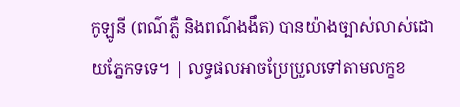កូឡូនី (ពណ៌ភ្លឺ និងពណ៌ងងឹត) បានយ៉ាងច្បាស់លាស់ដោយភ្នែកទទេ។ | លទ្ធផលអាចប្រែប្រួលទៅតាមលក្ខខ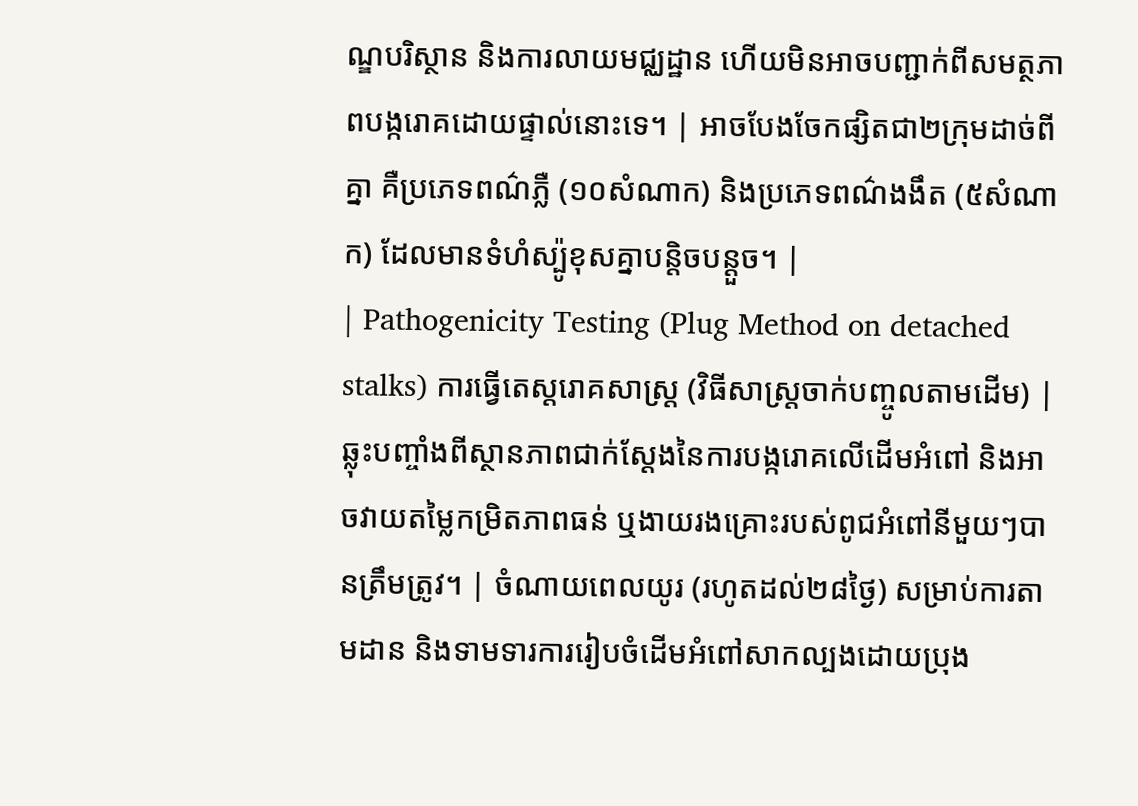ណ្ឌបរិស្ថាន និងការលាយមជ្ឈដ្ឋាន ហើយមិនអាចបញ្ជាក់ពីសមត្ថភាពបង្ករោគដោយផ្ទាល់នោះទេ។ | អាចបែងចែកផ្សិតជា២ក្រុមដាច់ពីគ្នា គឺប្រភេទពណ៌ភ្លឺ (១០សំណាក) និងប្រភេទពណ៌ងងឹត (៥សំណាក) ដែលមានទំហំស្ប៉ូខុសគ្នាបន្តិចបន្តួច។ |
| Pathogenicity Testing (Plug Method on detached stalks) ការធ្វើតេស្តរោគសាស្ត្រ (វិធីសាស្ត្រចាក់បញ្ចូលតាមដើម) |
ឆ្លុះបញ្ចាំងពីស្ថានភាពជាក់ស្តែងនៃការបង្ករោគលើដើមអំពៅ និងអាចវាយតម្លៃកម្រិតភាពធន់ ឬងាយរងគ្រោះរបស់ពូជអំពៅនីមួយៗបានត្រឹមត្រូវ។ | ចំណាយពេលយូរ (រហូតដល់២៨ថ្ងៃ) សម្រាប់ការតាមដាន និងទាមទារការរៀបចំដើមអំពៅសាកល្បងដោយប្រុង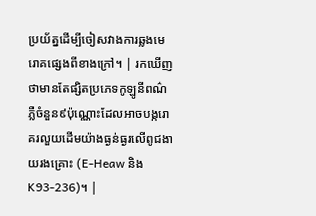ប្រយ័ត្នដើម្បីចៀសវាងការឆ្លងមេរោគផ្សេងពីខាងក្រៅ។ | រកឃើញថាមានតែផ្សិតប្រភេទកូឡូនីពណ៌ភ្លឺចំនួន៩ប៉ុណ្ណោះដែលអាចបង្ករោគរលួយដើមយ៉ាងធ្ងន់ធ្ងរលើពូជងាយរងគ្រោះ (E-Heaw និង K93-236)។ |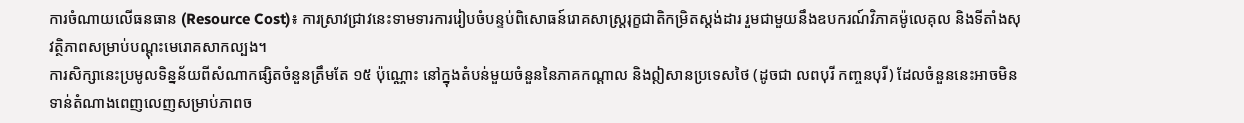ការចំណាយលើធនធាន (Resource Cost)៖ ការស្រាវជ្រាវនេះទាមទារការរៀបចំបន្ទប់ពិសោធន៍រោគសាស្ត្ររុក្ខជាតិកម្រិតស្តង់ដារ រួមជាមួយនឹងឧបករណ៍វិភាគម៉ូលេគុល និងទីតាំងសុវត្ថិភាពសម្រាប់បណ្តុះមេរោគសាកល្បង។
ការសិក្សានេះប្រមូលទិន្នន័យពីសំណាកផ្សិតចំនួនត្រឹមតែ ១៥ ប៉ុណ្ណោះ នៅក្នុងតំបន់មួយចំនួននៃភាគកណ្តាល និងឦសានប្រទេសថៃ (ដូចជា លពបុរី កញ្ចនបុរី) ដែលចំនួននេះអាចមិនទាន់តំណាងពេញលេញសម្រាប់ភាពច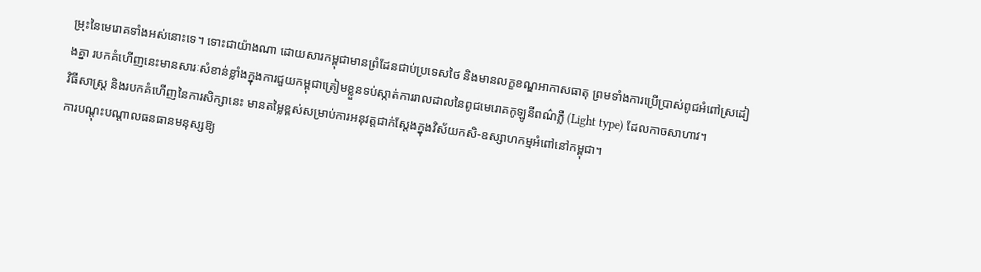ម្រុះនៃមេរោគទាំងអស់នោះទេ។ ទោះជាយ៉ាងណា ដោយសារកម្ពុជាមានព្រំដែនជាប់ប្រទេសថៃ និងមានលក្ខខណ្ឌអាកាសធាតុ ព្រមទាំងការប្រើប្រាស់ពូជអំពៅស្រដៀងគ្នា របកគំហើញនេះមានសារៈសំខាន់ខ្លាំងក្នុងការជួយកម្ពុជាត្រៀមខ្លួនទប់ស្កាត់ការរាលដាលនៃពូជមេរោគកូឡូនីពណ៌ភ្លឺ (Light type) ដែលកាចសាហាវ។
វិធីសាស្ត្រ និងរបកគំហើញនៃការសិក្សានេះ មានតម្លៃខ្ពស់សម្រាប់ការអនុវត្តជាក់ស្តែងក្នុងវិស័យកសិ-ឧស្សាហកម្មអំពៅនៅកម្ពុជា។
ការបណ្តុះបណ្តាលធនធានមនុស្សឱ្យ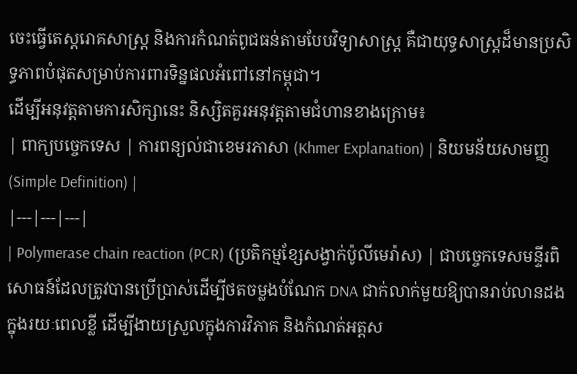ចេះធ្វើតេស្តរោគសាស្ត្រ និងការកំណត់ពូជធន់តាមបែបវិទ្យាសាស្ត្រ គឺជាយុទ្ធសាស្ត្រដ៏មានប្រសិទ្ធភាពបំផុតសម្រាប់ការពារទិន្នផលអំពៅនៅកម្ពុជា។
ដើម្បីអនុវត្តតាមការសិក្សានេះ និស្សិតគួរអនុវត្តតាមជំហានខាងក្រោម៖
| ពាក្យបច្ចេកទេស | ការពន្យល់ជាខេមរភាសា (Khmer Explanation) | និយមន័យសាមញ្ញ (Simple Definition) |
|---|---|---|
| Polymerase chain reaction (PCR) (ប្រតិកម្មខ្សែសង្វាក់ប៉ូលីមេរ៉ាស) | ជាបច្ចេកទេសមន្ទីរពិសោធន៍ដែលត្រូវបានប្រើប្រាស់ដើម្បីថតចម្លងបំណែក DNA ជាក់លាក់មួយឱ្យបានរាប់លានដងក្នុងរយៈពេលខ្លី ដើម្បីងាយស្រួលក្នុងការវិភាគ និងកំណត់អត្តស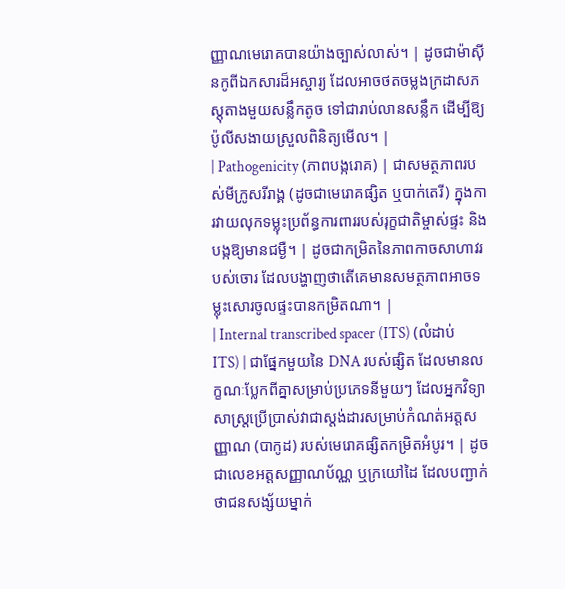ញ្ញាណមេរោគបានយ៉ាងច្បាស់លាស់។ | ដូចជាម៉ាស៊ីនកូពីឯកសារដ៏អស្ចារ្យ ដែលអាចថតចម្លងក្រដាសភស្តុតាងមួយសន្លឹកតូច ទៅជារាប់លានសន្លឹក ដើម្បីឱ្យប៉ូលីសងាយស្រួលពិនិត្យមើល។ |
| Pathogenicity (ភាពបង្ករោគ) | ជាសមត្ថភាពរបស់មីក្រូសរីរាង្គ (ដូចជាមេរោគផ្សិត ឬបាក់តេរី) ក្នុងការវាយលុកទម្លុះប្រព័ន្ធការពាររបស់រុក្ខជាតិម្ចាស់ផ្ទះ និងបង្កឱ្យមានជម្ងឺ។ | ដូចជាកម្រិតនៃភាពកាចសាហាវរបស់ចោរ ដែលបង្ហាញថាតើគេមានសមត្ថភាពអាចទម្លុះសោរចូលផ្ទះបានកម្រិតណា។ |
| Internal transcribed spacer (ITS) (លំដាប់ ITS) | ជាផ្នែកមួយនៃ DNA របស់ផ្សិត ដែលមានលក្ខណៈប្លែកពីគ្នាសម្រាប់ប្រភេទនីមួយៗ ដែលអ្នកវិទ្យាសាស្ត្រប្រើប្រាស់វាជាស្តង់ដារសម្រាប់កំណត់អត្តសញ្ញាណ (បាកូដ) របស់មេរោគផ្សិតកម្រិតអំបូរ។ | ដូចជាលេខអត្តសញ្ញាណប័ណ្ណ ឬក្រយៅដៃ ដែលបញ្ជាក់ថាជនសង្ស័យម្នាក់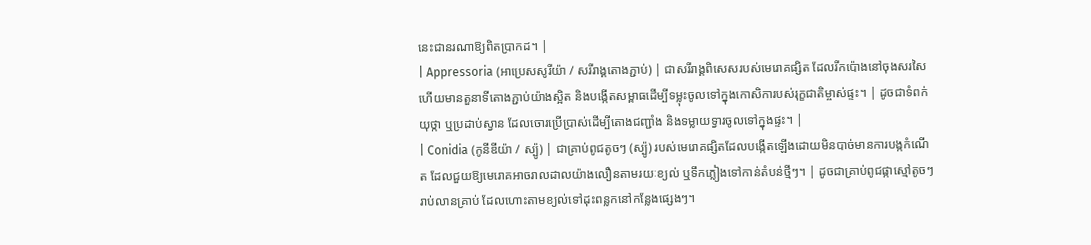នេះជានរណាឱ្យពិតប្រាកដ។ |
| Appressoria (អាប្រេសសូរីយ៉ា / សរីរាង្គតោងភ្ជាប់) | ជាសរីរាង្គពិសេសរបស់មេរោគផ្សិត ដែលរីកប៉ោងនៅចុងសរសៃ ហើយមានតួនាទីតោងភ្ជាប់យ៉ាងស្អិត និងបង្កើតសម្ពាធដើម្បីទម្លុះចូលទៅក្នុងកោសិការបស់រុក្ខជាតិម្ចាស់ផ្ទះ។ | ដូចជាទំពក់យុថ្កា ឬប្រដាប់ស្វាន ដែលចោរប្រើប្រាស់ដើម្បីតោងជញ្ជាំង និងទម្លាយទ្វារចូលទៅក្នុងផ្ទះ។ |
| Conidia (កូនីឌីយ៉ា / ស្ប៉ូ) | ជាគ្រាប់ពូជតូចៗ (ស្ប៉ូ) របស់មេរោគផ្សិតដែលបង្កើតឡើងដោយមិនបាច់មានការបង្កកំណើត ដែលជួយឱ្យមេរោគអាចរាលដាលយ៉ាងលឿនតាមរយៈខ្យល់ ឬទឹកភ្លៀងទៅកាន់តំបន់ថ្មីៗ។ | ដូចជាគ្រាប់ពូជផ្កាស្មៅតូចៗរាប់លានគ្រាប់ ដែលហោះតាមខ្យល់ទៅដុះពន្លកនៅកន្លែងផ្សេងៗ។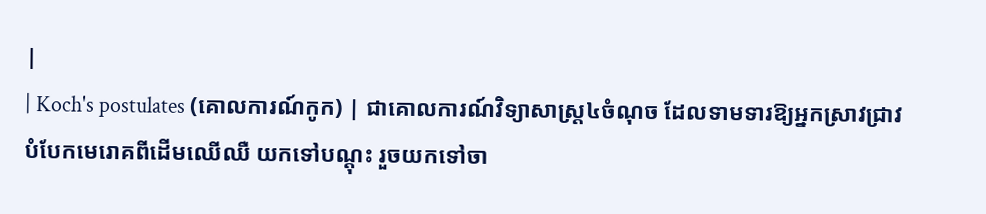|
| Koch's postulates (គោលការណ៍កូក) | ជាគោលការណ៍វិទ្យាសាស្ត្រ៤ចំណុច ដែលទាមទារឱ្យអ្នកស្រាវជ្រាវបំបែកមេរោគពីដើមឈើឈឺ យកទៅបណ្តុះ រួចយកទៅចា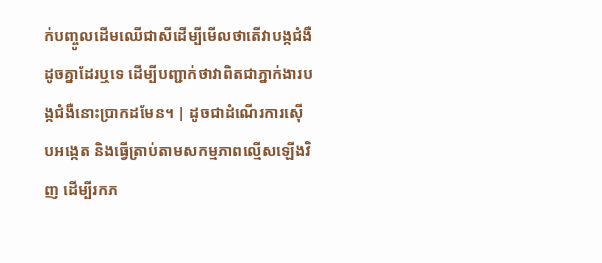ក់បញ្ចូលដើមឈើជាសីដើម្បីមើលថាតើវាបង្កជំងឺដូចគ្នាដែរឬទេ ដើម្បីបញ្ជាក់ថាវាពិតជាភ្នាក់ងារបង្កជំងឺនោះប្រាកដមែន។ | ដូចជាដំណើរការស៊ើបអង្កេត និងធ្វើត្រាប់តាមសកម្មភាពល្មើសឡើងវិញ ដើម្បីរកភ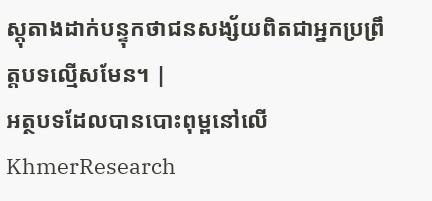ស្តុតាងដាក់បន្ទុកថាជនសង្ស័យពិតជាអ្នកប្រព្រឹត្តបទល្មើសមែន។ |
អត្ថបទដែលបានបោះពុម្ពនៅលើ KhmerResearch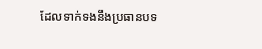ដែលទាក់ទងនឹងប្រធានបទ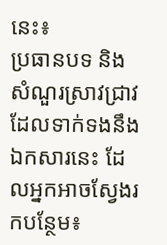នេះ៖
ប្រធានបទ និងសំណួរស្រាវជ្រាវដែលទាក់ទងនឹងឯកសារនេះ ដែលអ្នកអាចស្វែងរកបន្ថែម៖